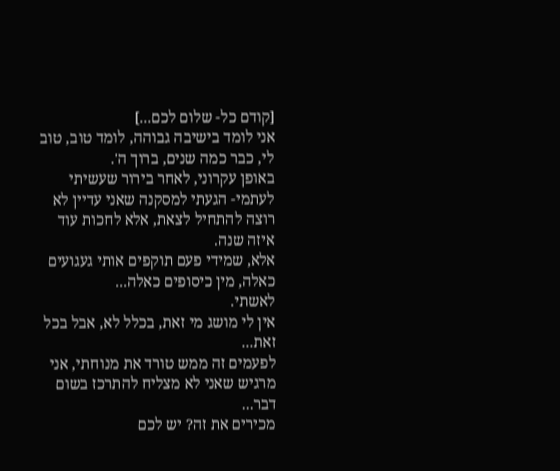[קודם כל- שלום לכם...]
אני לומד בישיבה גבוהה, לומד טוב, טוב לי, כבר כמה שנים, ברוך ה'.
באופן עקרוני, לאחר בירור שעשיתי לעתמי- הגעתי למסקנה שאני עדיין לא רוצה להתחיל לצאת, אלא לחכות עוד איזה שנה.
אלא, שמידי פעם תוקפים אותי געגועים כאלה, מין כיסופים כאלה...
לאשתי.
אין לי מושג מי זאת, בכלל לא, אבל בכל זאת...
לפעמים זה ממש טורד את מנוחתי, אני מרגיש שאני לא מצליח להתרכז בשום דבר...
מכירים את זה? יש לכם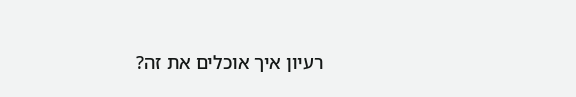רעיון איך אוכלים את זה?